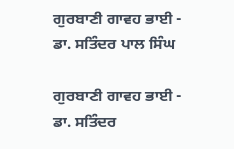ਗੁਰਬਾਣੀ ਗਾਵਹ ਭਾਈ - ਡਾ. ਸਤਿੰਦਰ ਪਾਲ ਸਿੰਘ

ਗੁਰਬਾਣੀ ਗਾਵਹ ਭਾਈ - ਡਾ. ਸਤਿੰਦਰ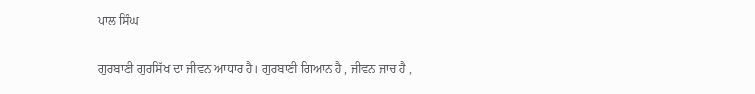ਪਾਲ ਸਿੰਘ

ਗੁਰਬਾਣੀ ਗੁਰਸਿੱਖ ਦਾ ਜੀਵਨ ਆਧਾਰ ਹੈ। ਗੁਰਬਾਣੀ ਗਿਆਨ ਹੈ , ਜੀਵਨ ਜਾਚ ਹੈ ,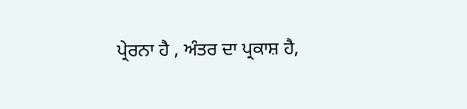ਪ੍ਰੇਰਨਾ ਹੈ , ਅੰਤਰ ਦਾ ਪ੍ਰਕਾਸ਼ ਹੈ,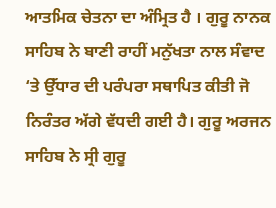ਆਤਮਿਕ ਚੇਤਨਾ ਦਾ ਅੰਮ੍ਰਿਤ ਹੈ । ਗੁਰੂ ਨਾਨਕ ਸਾਹਿਬ ਨੇ ਬਾਣੀ ਰਾਹੀਂ ਮਨੁੱਖਤਾ ਨਾਲ ਸੰਵਾਦ ‘ਤੇ ਉੱਧਾਰ ਦੀ ਪਰੰਪਰਾ ਸਥਾਪਿਤ ਕੀਤੀ ਜੋ ਨਿਰੰਤਰ ਅੱਗੇ ਵੱਧਦੀ ਗਈ ਹੈ। ਗੁਰੂ ਅਰਜਨ ਸਾਹਿਬ ਨੇ ਸ੍ਰੀ ਗੁਰੂ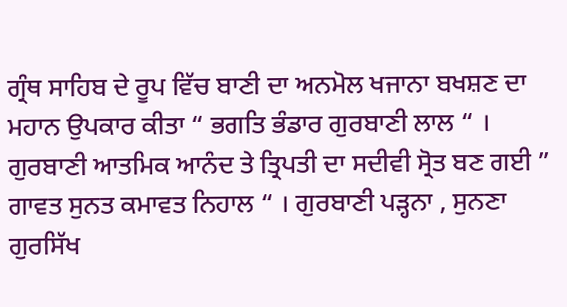ਗ੍ਰੰਥ ਸਾਹਿਬ ਦੇ ਰੂਪ ਵਿੱਚ ਬਾਣੀ ਦਾ ਅਨਮੋਲ ਖਜਾਨਾ ਬਖਸ਼ਣ ਦਾ ਮਹਾਨ ਉਪਕਾਰ ਕੀਤਾ “ ਭਗਤਿ ਭੰਡਾਰ ਗੁਰਬਾਣੀ ਲਾਲ “ । ਗੁਰਬਾਣੀ ਆਤਮਿਕ ਆਨੰਦ ਤੇ ਤ੍ਰਿਪਤੀ ਦਾ ਸਦੀਵੀ ਸ੍ਰੋਤ ਬਣ ਗਈ ” ਗਾਵਤ ਸੁਨਤ ਕਮਾਵਤ ਨਿਹਾਲ “ । ਗੁਰਬਾਣੀ ਪੜ੍ਹਨਾ , ਸੁਨਣਾ ਗੁਰਸਿੱਖ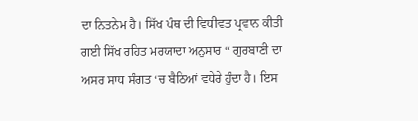ਦਾ ਨਿਤਨੇਮ ਹੈ। ਸਿੱਖ ਪੰਥ ਦੀ ਵਿਧੀਵਤ ਪ੍ਰਵਾਨ ਕੀਤੀ ਗਈ ਸਿੱਖ ਰਹਿਤ ਮਰਯਾਦਾ ਅਨੁਸਾਰ “ ਗੁਰਬਾਣੀ ਦਾ ਅਸਰ ਸਾਧ ਸੰਗਤ ‘ਚ ਬੈਠਿਆਂ ਵਧੇਰੇ ਹੁੰਦਾ ਹੈ। ਇਸ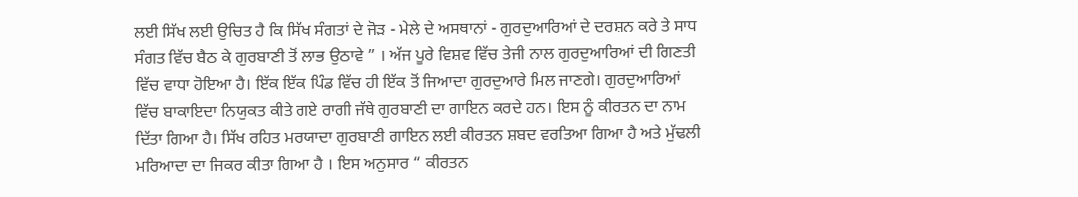ਲਈ ਸਿੱਖ ਲਈ ਉਚਿਤ ਹੈ ਕਿ ਸਿੱਖ ਸੰਗਤਾਂ ਦੇ ਜੋੜ - ਮੇਲੇ ਦੇ ਅਸਥਾਨਾਂ - ਗੁਰਦੁਆਰਿਆਂ ਦੇ ਦਰਸ਼ਨ ਕਰੇ ਤੇ ਸਾਧ ਸੰਗਤ ਵਿੱਚ ਬੈਠ ਕੇ ਗੁਰਬਾਣੀ ਤੋਂ ਲਾਭ ਉਠਾਵੇ ” । ਅੱਜ ਪੂਰੇ ਵਿਸ਼ਵ ਵਿੱਚ ਤੇਜੀ ਨਾਲ ਗੁਰਦੁਆਰਿਆਂ ਦੀ ਗਿਣਤੀ ਵਿੱਚ ਵਾਧਾ ਹੋਇਆ ਹੈ। ਇੱਕ ਇੱਕ ਪਿੰਡ ਵਿੱਚ ਹੀ ਇੱਕ ਤੋਂ ਜਿਆਦਾ ਗੁਰਦੁਆਰੇ ਮਿਲ ਜਾਣਗੇ। ਗੁਰਦੁਆਰਿਆਂ ਵਿੱਚ ਬਾਕਾਇਦਾ ਨਿਯੁਕਤ ਕੀਤੇ ਗਏ ਰਾਗੀ ਜੱਥੇ ਗੁਰਬਾਣੀ ਦਾ ਗਾਇਨ ਕਰਦੇ ਹਨ। ਇਸ ਨੂੰ ਕੀਰਤਨ ਦਾ ਨਾਮ ਦਿੱਤਾ ਗਿਆ ਹੈ। ਸਿੱਖ ਰਹਿਤ ਮਰਯਾਦਾ ਗੁਰਬਾਣੀ ਗਾਇਨ ਲਈ ਕੀਰਤਨ ਸ਼ਬਦ ਵਰਤਿਆ ਗਿਆ ਹੈ ਅਤੇ ਮੁੱਢਲੀ ਮਰਿਆਦਾ ਦਾ ਜਿਕਰ ਕੀਤਾ ਗਿਆ ਹੈ । ਇਸ ਅਨੁਸਾਰ “ ਕੀਰਤਨ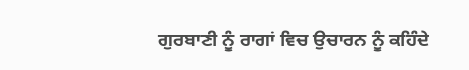ਗੁਰਬਾਣੀ ਨੂੰ ਰਾਗਾਂ ਵਿਚ ਉਚਾਰਨ ਨੂੰ ਕਹਿੰਦੇ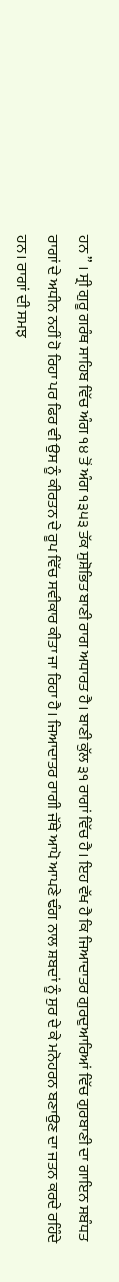ਹਨ ” । ਸ੍ਰੀ ਗੁਰੂ ਗਰੰਥ ਸਾਹਿਬ ਵਿੱਚ ਅੰਗ ੧੪ ਤੋਂ ਅੰਗ ੧੩੫੩ ਤੱਕ ਸੁਸ਼ੋਭਿਤ ਬਾਣੀ ਰਾਗ ਅਧਾਰਤ ਹੈ। ਬਾਣੀ ਕੁੱਲ ੩੧ ਰਾਗਾਂ ਵਿੱਚ ਹੈ। ਇਹ ਵੱਖ ਹੈ ਕਿ ਜਿਆਦਾਤਰ ਗੁਰਦੁਆਰਿਆਂ ਵਿੱਚ ਗੁਰਬਾਣੀ ਦਾ ਗਾਇਨ ਸਬੰਧਤ ਰਾਗਾਂ ਦੇ ਅਧੀਨ ਨਹੀਂ ਹੋ ਰਿਹਾ ਪਰ ਫਿਰ ਵੀ ਉਸ ਨੂੰ ਕੀਰਤਨ ਦੇ ਰੂਪ ਵਿੱਚ ਸਵੀਕਾਰ ਕੀਤਾ ਜਾ ਰਿਹਾ ਹੈ। ਜਿਆਦਾਤਰ ਰਾਗੀ ਜੱਥੇ ਆਪੋ ਆਪਣੇ ਢੰਗ ਨਾਲ ਸ਼ਬਦਾਂ ਨੂੰ ਸੁਰ ਦੇ ਕੇ ਮਨੋਹਰਨ ਬਣਾਉਣ ਦਾ ਜਤਨ ਕਰਦੇ ਰਹਿੰਦੇ ਹਨ। ਰਾਗਾਂ ਦੀ ਸਮਝ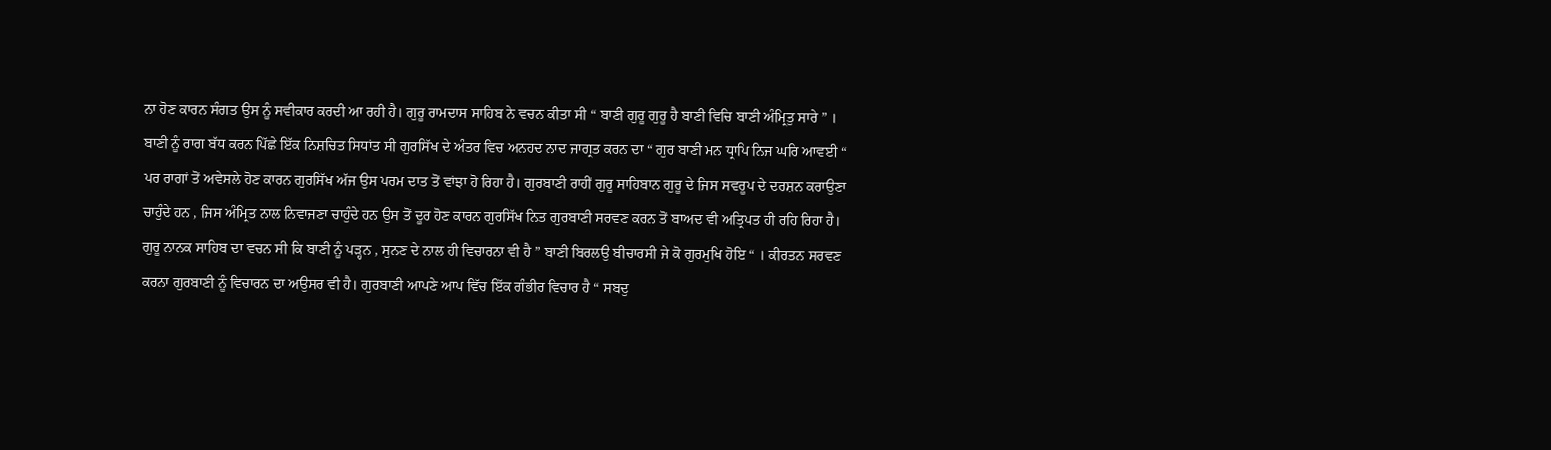ਨਾ ਹੋਣ ਕਾਰਨ ਸੰਗਤ ਉਸ ਨੂੰ ਸਵੀਕਾਰ ਕਰਦੀ ਆ ਰਹੀ ਹੈ। ਗੁਰੂ ਰਾਮਦਾਸ ਸਾਹਿਬ ਨੇ ਵਚਨ ਕੀਤਾ ਸੀ “ ਬਾਣੀ ਗੁਰੂ ਗੁਰੂ ਹੈ ਬਾਣੀ ਵਿਚਿ ਬਾਣੀ ਅੰਮ੍ਰਿਤੁ ਸਾਰੇ ” । ਬਾਣੀ ਨੂੰ ਰਾਗ ਬੱਧ ਕਰਨ ਪਿੱਛੇ ਇੱਕ ਨਿਸ਼ਚਿਤ ਸਿਧਾਂਤ ਸੀ ਗੁਰਸਿੱਖ ਦੇ ਅੰਤਰ ਵਿਚ ਅਨਹਦ ਨਾਦ ਜਾਗ੍ਰਤ ਕਰਨ ਦਾ “ ਗੁਰ ਬਾਣੀ ਮਨ ਧ੍ਰਾਪਿ ਨਿਜ ਘਰਿ ਆਵਈ “ ਪਰ ਰਾਗਾਂ ਤੋਂ ਅਵੇਸਲੇ ਹੋਣ ਕਾਰਨ ਗੁਰਸਿੱਖ ਅੱਜ ਉਸ ਪਰਮ ਦਾਤ ਤੋਂ ਵਾਂਝਾ ਹੋ ਰਿਹਾ ਹੈ। ਗੁਰਬਾਣੀ ਰਾਹੀਂ ਗੁਰੂ ਸਾਹਿਬਾਨ ਗੁਰੂ ਦੇ ਜਿਸ ਸਵਰੂਪ ਦੇ ਦਰਸ਼ਨ ਕਰਾਉਣਾ ਚਾਹੁੰਦੇ ਹਨ , ਜਿਸ ਅੰਮ੍ਰਿਤ ਨਾਲ ਨਿਵਾਜਣਾ ਚਾਹੁੰਦੇ ਹਨ ਉਸ ਤੋਂ ਦੂਰ ਹੋਣ ਕਾਰਨ ਗੁਰਸਿੱਖ ਨਿਤ ਗੁਰਬਾਣੀ ਸਰਵਣ ਕਰਨ ਤੋਂ ਬਾਅਦ ਵੀ ਅਤ੍ਰਿਪਤ ਹੀ ਰਹਿ ਰਿਹਾ ਹੈ।
ਗੁਰੂ ਨਾਨਕ ਸਾਹਿਬ ਦਾ ਵਚਨ ਸੀ ਕਿ ਬਾਣੀ ਨੂੰ ਪੜ੍ਹਨ , ਸੁਨਣ ਦੇ ਨਾਲ ਹੀ ਵਿਚਾਰਨਾ ਵੀ ਹੈ ” ਬਾਣੀ ਬਿਰਲਉ ਬੀਚਾਰਸੀ ਜੇ ਕੋ ਗੁਰਮੁਖਿ ਹੋਇ “ । ਕੀਰਤਨ ਸਰਵਣ ਕਰਨਾ ਗੁਰਬਾਣੀ ਨੂੰ ਵਿਚਾਰਨ ਦਾ ਅਉਸਰ ਵੀ ਹੈ। ਗੁਰਬਾਣੀ ਆਪਣੇ ਆਪ ਵਿੱਚ ਇੱਕ ਗੰਭੀਰ ਵਿਚਾਰ ਹੈ “ ਸਬਦੁ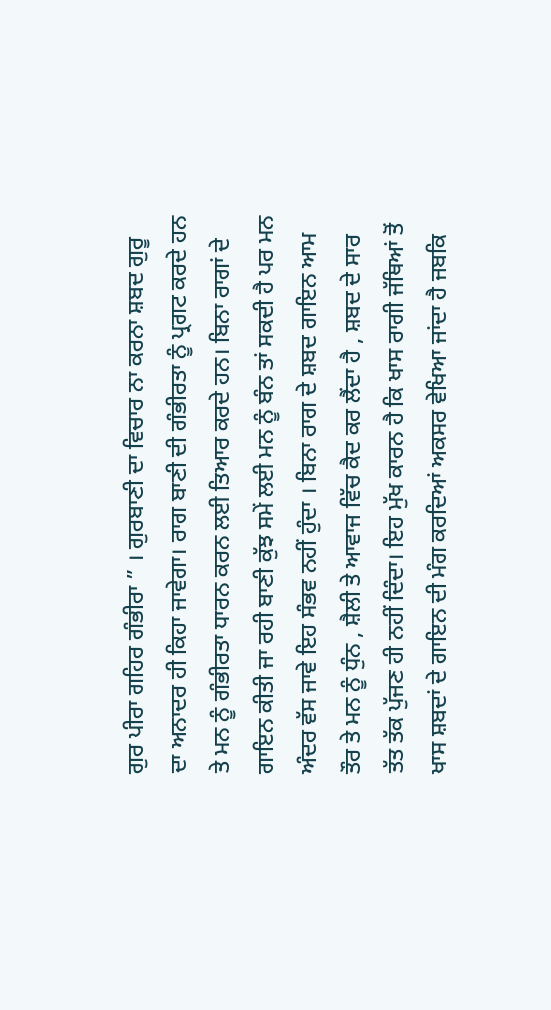ਗੁਰ ਪੀਰਾ ਗਹਿਰ ਗੰਭੀਰਾ ” । ਗੁਰਬਾਣੀ ਦਾ ਵਿਚਾਰ ਨਾ ਕਰਨਾ ਸ਼ਬਦ ਗੁਰੂ ਦਾ ਅਨਾਦਰ ਹੀ ਕਿਹਾ ਜਾਵੇਗਾ। ਰਾਗ ਬਾਣੀ ਦੀ ਗੰਭੀਰਤਾ ਨੂੰ ਪ੍ਰਗਟ ਕਰਦੇ ਹਨ ਤੇ ਮਨ ਨੂੰ ਗੰਭੀਰਤਾ ਧਾਰਨ ਕਰਨ ਲਈ ਤਿਆਰ ਕਰਦੇ ਹਨ। ਬਿਨਾ ਰਾਗਾਂ ਦੇ ਗਾਇਨ ਕੀਤੀ ਜਾ ਰਹੀ ਬਾਣੀ ਕੁੱਝ ਸਮੇਂ ਲਈ ਮਨ ਨੂੰ ਬੰਨ ਤਾਂ ਸਕਦੀ ਹੈ ਪਰ ਮਨ ਅੰਦਰ ਵੱਸ ਜਾਵੇ ਇਹ ਸੰਭਵ ਨਹੀਂ ਹੁੰਦਾ । ਬਿਨਾ ਰਾਗ ਦੇ ਸ਼ਬਦ ਗਾਇਨ ਆਮ ਤੌਰ ਤੇ ਮਨ ਨੂੰ ਧੁੰਨ , ਸ਼ੈਲੀ ਤੇ ਆਵਾਜ ਵਿੱਚ ਕੈਦ ਕਰ ਲੈਂਦਾ ਹੈ , ਸ਼ਬਦ ਦੇ ਸਾਰ ਤੱਤ ਤੱਕ ਪੁੱਜਣ ਹੀ ਨਹੀਂ ਦਿੰਦਾ। ਇਹ ਮੁੱਖ ਕਾਰਨ ਹੈ ਕਿ ਖਾਸ ਰਾਗੀ ਜੱਥਿਆਂ ਤੋਂ ਖਾਸ ਸ਼ਬਦਾਂ ਦੇ ਗਾਇਨ ਦੀ ਮੰਗ ਕਰਦਿਆਂ ਅਕਸਰ ਵੇਖਿਆ ਜਾਂਦਾ ਹੈ ਜਬਕਿ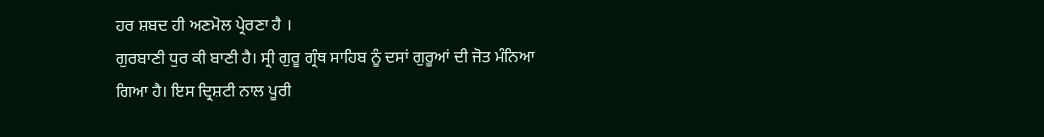ਹਰ ਸ਼ਬਦ ਹੀ ਅਣਮੋਲ ਪ੍ਰੇਰਣਾ ਹੈ ।
ਗੁਰਬਾਣੀ ਧੁਰ ਕੀ ਬਾਣੀ ਹੈ। ਸ੍ਰੀ ਗੁਰੂ ਗ੍ਰੰਥ ਸਾਹਿਬ ਨੂੰ ਦਸਾਂ ਗੁਰੂਆਂ ਦੀ ਜੋਤ ਮੰਨਿਆ ਗਿਆ ਹੈ। ਇਸ ਦ੍ਰਿਸ਼ਟੀ ਨਾਲ ਪੂਰੀ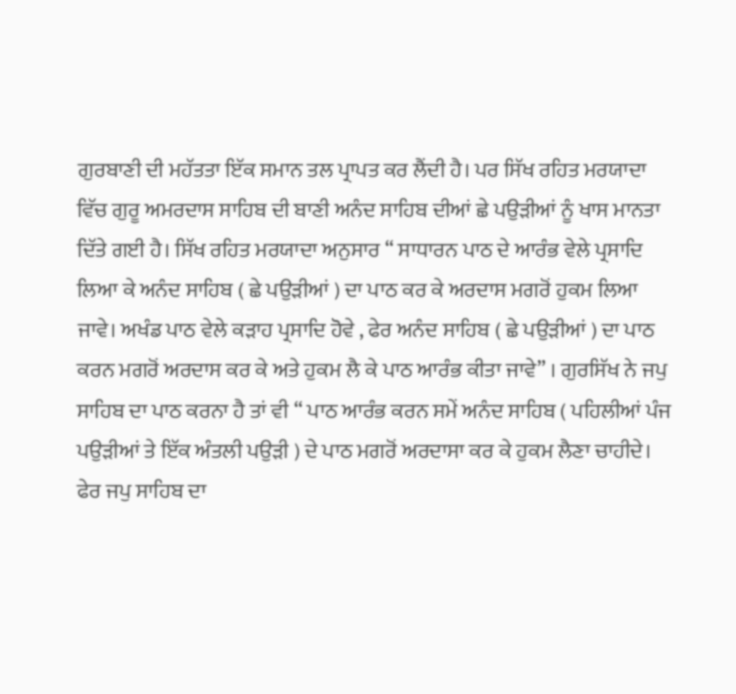ਗੁਰਬਾਣੀ ਦੀ ਮਹੱਤਤਾ ਇੱਕ ਸਮਾਨ ਤਲ ਪ੍ਰਾਪਤ ਕਰ ਲੈਂਦੀ ਹੈ। ਪਰ ਸਿੱਖ ਰਹਿਤ ਮਰਯਾਦਾ ਵਿੱਚ ਗੁਰੂ ਅਮਰਦਾਸ ਸਾਹਿਬ ਦੀ ਬਾਣੀ ਅਨੰਦ ਸਾਹਿਬ ਦੀਆਂ ਛੇ ਪਉੜੀਆਂ ਨੂੰ ਖਾਸ ਮਾਨਤਾ ਦਿੱਤੇ ਗਈ ਹੈ। ਸਿੱਖ ਰਹਿਤ ਮਰਯਾਦਾ ਅਨੁਸਾਰ “ ਸਾਧਾਰਨ ਪਾਠ ਦੇ ਆਰੰਭ ਵੇਲੇ ਪ੍ਰਸਾਦਿ ਲਿਆ ਕੇ ਅਨੰਦ ਸਾਹਿਬ ( ਛੇ ਪਉੜੀਆਂ ) ਦਾ ਪਾਠ ਕਰ ਕੇ ਅਰਦਾਸ ਮਗਰੋਂ ਹੁਕਮ ਲਿਆ ਜਾਵੇ। ਅਖੰਡ ਪਾਠ ਵੇਲੇ ਕੜਾਹ ਪ੍ਰਸਾਦਿ ਹੋਵੇ , ਫੇਰ ਅਨੰਦ ਸਾਹਿਬ ( ਛੇ ਪਉੜੀਆਂ ) ਦਾ ਪਾਠ ਕਰਨ ਮਗਰੋਂ ਅਰਦਾਸ ਕਰ ਕੇ ਅਤੇ ਹੁਕਮ ਲੈ ਕੇ ਪਾਠ ਆਰੰਭ ਕੀਤਾ ਜਾਵੇ” । ਗੁਰਸਿੱਖ ਨੇ ਜਪੁ ਸਾਹਿਬ ਦਾ ਪਾਠ ਕਰਨਾ ਹੈ ਤਾਂ ਵੀ “ ਪਾਠ ਆਰੰਭ ਕਰਨ ਸਮੇਂ ਅਨੰਦ ਸਾਹਿਬ ( ਪਹਿਲੀਆਂ ਪੰਜ ਪਉੜੀਆਂ ਤੇ ਇੱਕ ਅੰਤਲੀ ਪਉੜੀ ) ਦੇ ਪਾਠ ਮਗਰੋਂ ਅਰਦਾਸਾ ਕਰ ਕੇ ਹੁਕਮ ਲੈਣਾ ਚਾਹੀਦੇ। ਫੇਰ ਜਪੁ ਸਾਹਿਬ ਦਾ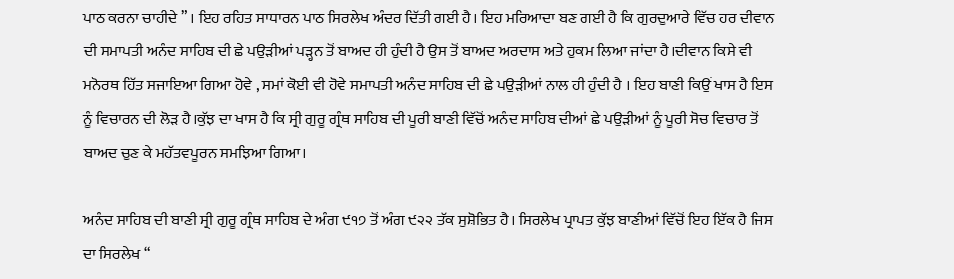ਪਾਠ ਕਰਨਾ ਚਾਹੀਦੇ ” । ਇਹ ਰਹਿਤ ਸਾਧਾਰਨ ਪਾਠ ਸਿਰਲੇਖ ਅੰਦਰ ਦਿੱਤੀ ਗਈ ਹੈ। ਇਹ ਮਰਿਆਦਾ ਬਣ ਗਈ ਹੈ ਕਿ ਗੁਰਦੁਆਰੇ ਵਿੱਚ ਹਰ ਦੀਵਾਨ ਦੀ ਸਮਾਪਤੀ ਅਨੰਦ ਸਾਹਿਬ ਦੀ ਛੇ ਪਉੜੀਆਂ ਪੜ੍ਹਨ ਤੋਂ ਬਾਅਦ ਹੀ ਹੁੰਦੀ ਹੈ ਉਸ ਤੋਂ ਬਾਅਦ ਅਰਦਾਸ ਅਤੇ ਹੁਕਮ ਲਿਆ ਜਾਂਦਾ ਹੈ।ਦੀਵਾਨ ਕਿਸੇ ਵੀ ਮਨੋਰਥ ਹਿੱਤ ਸਜਾਇਆ ਗਿਆ ਹੋਵੇ , ਸਮਾਂ ਕੋਈ ਵੀ ਹੋਵੇ ਸਮਾਪਤੀ ਅਨੰਦ ਸਾਹਿਬ ਦੀ ਛੇ ਪਉੜੀਆਂ ਨਾਲ ਹੀ ਹੁੰਦੀ ਹੈ । ਇਹ ਬਾਣੀ ਕਿਉਂ ਖਾਸ ਹੈ ਇਸ ਨੂੰ ਵਿਚਾਰਨ ਦੀ ਲੋੜ ਹੈ।ਕੁੱਝ ਦਾ ਖਾਸ ਹੈ ਕਿ ਸ੍ਰੀ ਗੁਰੂ ਗ੍ਰੰਥ ਸਾਹਿਬ ਦੀ ਪੂਰੀ ਬਾਣੀ ਵਿੱਚੋਂ ਅਨੰਦ ਸਾਹਿਬ ਦੀਆਂ ਛੇ ਪਉੜੀਆਂ ਨੂੰ ਪੂਰੀ ਸੋਚ ਵਿਚਾਰ ਤੋਂ ਬਾਅਦ ਚੁਣ ਕੇ ਮਹੱਤਵਪੂਰਨ ਸਮਝਿਆ ਗਿਆ।

ਅਨੰਦ ਸਾਹਿਬ ਦੀ ਬਾਣੀ ਸ੍ਰੀ ਗੁਰੂ ਗ੍ਰੰਥ ਸਾਹਿਬ ਦੇ ਅੰਗ ੯੧੭ ਤੋਂ ਅੰਗ ੯੨੨ ਤੱਕ ਸੁਸ਼ੋਭਿਤ ਹੈ। ਸਿਰਲੇਖ ਪ੍ਰਾਪਤ ਕੁੱਝ ਬਾਣੀਆਂ ਵਿੱਚੋਂ ਇਹ ਇੱਕ ਹੈ ਜਿਸ ਦਾ ਸਿਰਲੇਖ “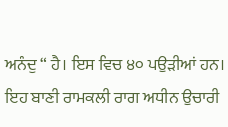ਅਨੰਦੁ “ ਹੈ। ਇਸ ਵਿਚ ੪੦ ਪਉੜੀਆਂ ਹਨ। ਇਹ ਬਾਣੀ ਰਾਮਕਲੀ ਰਾਗ ਅਧੀਨ ਉਚਾਰੀ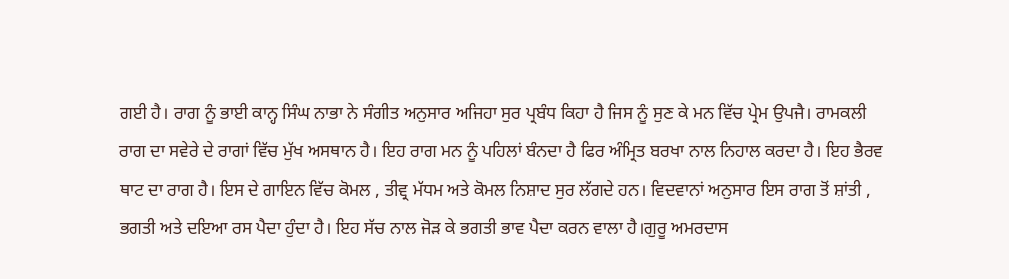ਗਈ ਹੈ। ਰਾਗ ਨੂੰ ਭਾਈ ਕਾਨ੍ਹ ਸਿੰਘ ਨਾਭਾ ਨੇ ਸੰਗੀਤ ਅਨੁਸਾਰ ਅਜਿਹਾ ਸੁਰ ਪ੍ਰਬੰਧ ਕਿਹਾ ਹੈ ਜਿਸ ਨੂੰ ਸੁਣ ਕੇ ਮਨ ਵਿੱਚ ਪ੍ਰੇਮ ਉਪਜੈ। ਰਾਮਕਲੀ ਰਾਗ ਦਾ ਸਵੇਰੇ ਦੇ ਰਾਗਾਂ ਵਿੱਚ ਮੁੱਖ ਅਸਥਾਨ ਹੈ। ਇਹ ਰਾਗ ਮਨ ਨੂੰ ਪਹਿਲਾਂ ਬੰਨਦਾ ਹੈ ਫਿਰ ਅੰਮ੍ਰਿਤ ਬਰਖਾ ਨਾਲ ਨਿਹਾਲ ਕਰਦਾ ਹੈ। ਇਹ ਭੈਰਵ ਥਾਟ ਦਾ ਰਾਗ ਹੈ। ਇਸ ਦੇ ਗਾਇਨ ਵਿੱਚ ਕੋਮਲ , ਤੀਵ੍ਰ ਮੱਧਮ ਅਤੇ ਕੋਮਲ ਨਿਸ਼ਾਦ ਸੁਰ ਲੱਗਦੇ ਹਨ। ਵਿਦਵਾਨਾਂ ਅਨੁਸਾਰ ਇਸ ਰਾਗ ਤੋਂ ਸ਼ਾਂਤੀ , ਭਗਤੀ ਅਤੇ ਦਇਆ ਰਸ ਪੈਦਾ ਹੁੰਦਾ ਹੈ। ਇਹ ਸੱਚ ਨਾਲ ਜੋੜ ਕੇ ਭਗਤੀ ਭਾਵ ਪੈਦਾ ਕਰਨ ਵਾਲਾ ਹੈ।ਗੁਰੂ ਅਮਰਦਾਸ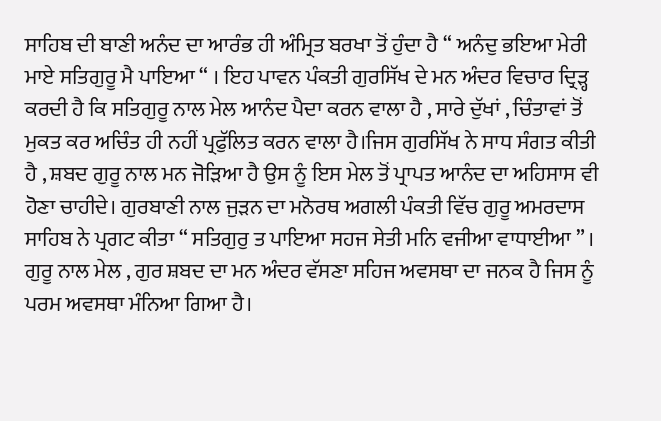ਸਾਹਿਬ ਦੀ ਬਾਣੀ ਅਨੰਦ ਦਾ ਆਰੰਭ ਹੀ ਅੰਮ੍ਰਿਤ ਬਰਖਾ ਤੋਂ ਹੁੰਦਾ ਹੈ “ ਅਨੰਦੁ ਭਇਆ ਮੇਰੀ ਮਾਏ ਸਤਿਗੁਰੂ ਮੈ ਪਾਇਆ “ । ਇਹ ਪਾਵਨ ਪੰਕਤੀ ਗੁਰਸਿੱਖ ਦੇ ਮਨ ਅੰਦਰ ਵਿਚਾਰ ਦ੍ਰਿੜ੍ਹ ਕਰਦੀ ਹੈ ਕਿ ਸਤਿਗੁਰੂ ਨਾਲ ਮੇਲ ਆਨੰਦ ਪੈਦਾ ਕਰਨ ਵਾਲਾ ਹੈ , ਸਾਰੇ ਦੁੱਖਾਂ , ਚਿੰਤਾਵਾਂ ਤੋਂ ਮੁਕਤ ਕਰ ਅਚਿੰਤ ਹੀ ਨਹੀਂ ਪ੍ਰਫੁੱਲਿਤ ਕਰਨ ਵਾਲਾ ਹੈ।ਜਿਸ ਗੁਰਸਿੱਖ ਨੇ ਸਾਧ ਸੰਗਤ ਕੀਤੀ ਹੈ , ਸ਼ਬਦ ਗੁਰੂ ਨਾਲ ਮਨ ਜੋੜਿਆ ਹੈ ਉਸ ਨੂੰ ਇਸ ਮੇਲ ਤੋਂ ਪ੍ਰਾਪਤ ਆਨੰਦ ਦਾ ਅਹਿਸਾਸ ਵੀ ਹੋਣਾ ਚਾਹੀਦੇ। ਗੁਰਬਾਣੀ ਨਾਲ ਜੁੜਨ ਦਾ ਮਨੋਰਥ ਅਗਲੀ ਪੰਕਤੀ ਵਿੱਚ ਗੁਰੂ ਅਮਰਦਾਸ ਸਾਹਿਬ ਨੇ ਪ੍ਰਗਟ ਕੀਤਾ “ ਸਤਿਗੁਰੁ ਤ ਪਾਇਆ ਸਹਜ ਸੇਤੀ ਮਨਿ ਵਜੀਆ ਵਾਧਾਈਆ ” । ਗੁਰੂ ਨਾਲ ਮੇਲ , ਗੁਰ ਸ਼ਬਦ ਦਾ ਮਨ ਅੰਦਰ ਵੱਸਣਾ ਸਹਿਜ ਅਵਸਥਾ ਦਾ ਜਨਕ ਹੈ ਜਿਸ ਨੂੰ ਪਰਮ ਅਵਸਥਾ ਮੰਨਿਆ ਗਿਆ ਹੈ।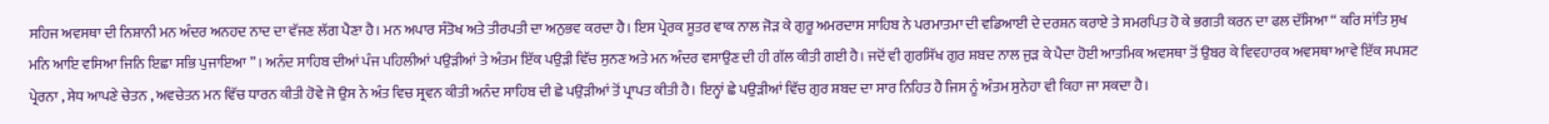ਸਹਿਜ ਅਵਸਥਾ ਦੀ ਨਿਸ਼ਾਨੀ ਮਨ ਅੰਦਰ ਅਨਹਦ ਨਾਦ ਦਾ ਵੱਜਣ ਲੱਗ ਪੈਣਾ ਹੈ। ਮਨ ਅਪਾਰ ਸੰਤੋਖ ਅਤੇ ਤੀਰਪਤੀ ਦਾ ਅਨੁਭਵ ਕਰਦਾ ਹੈ। ਇਸ ਪ੍ਰੇਰਕ ਸੂਤਰ ਵਾਕ ਨਾਲ ਜੋੜ ਕੇ ਗੁਰੂ ਅਮਰਦਾਸ ਸਾਹਿਬ ਨੇ ਪਰਮਾਤਮਾ ਦੀ ਵਡਿਆਈ ਦੇ ਦਰਸ਼ਨ ਕਰਾਏ ਤੇ ਸਮਰਪਿਤ ਹੋ ਕੇ ਭਗਤੀ ਕਰਨ ਦਾ ਫਲ ਦੱਸਿਆ “ ਕਰਿ ਸਾਂਤਿ ਸੁਖ ਮਨਿ ਆਇ ਵਸਿਆ ਜਿਨਿ ਇਛਾ ਸਭਿ ਪੁਜਾਇਆ ” । ਅਨੰਦ ਸਾਹਿਬ ਦੀਆਂ ਪੰਜ ਪਹਿਲੀਆਂ ਪਉੜੀਆਂ ਤੇ ਅੰਤਮ ਇੱਕ ਪਉੜੀ ਵਿੱਚ ਸੁਨਣ ਅਤੇ ਮਨ ਅੰਦਰ ਵਸਾਉਣ ਦੀ ਹੀ ਗੱਲ ਕੀਤੀ ਗਈ ਹੈ। ਜਦੋਂ ਵੀ ਗੁਰਸਿੱਖ ਗੁਰ ਸ਼ਬਦ ਨਾਲ ਜੁੜ ਕੇ ਪੈਦਾ ਹੋਈ ਆਤਮਿਕ ਅਵਸਥਾ ਤੋਂ ਉਬਰ ਕੇ ਵਿਵਹਾਰਕ ਅਵਸਥਾ ਆਵੇ ਇੱਕ ਸਪਸ਼ਟ ਪ੍ਰੇਰਨਾ , ਸੇਧ ਆਪਣੇ ਚੇਤਨ , ਅਵਚੇਤਨ ਮਨ ਵਿੱਚ ਧਾਰਨ ਕੀਤੀ ਹੋਵੇ ਜੋ ਉਸ ਨੇ ਅੰਤ ਵਿਚ ਸ੍ਰਵਨ ਕੀਤੀ ਅਨੰਦ ਸਾਹਿਬ ਦੀ ਛੇ ਪਉੜੀਆਂ ਤੋਂ ਪ੍ਰਾਪਤ ਕੀਤੀ ਹੈ। ਇਨ੍ਹਾਂ ਛੇ ਪਉੜੀਆਂ ਵਿੱਚ ਗੁਰ ਸ਼ਬਦ ਦਾ ਸਾਰ ਨਿਹਿਤ ਹੈ ਜਿਸ ਨੂੰ ਅੰਤਮ ਸੁਨੇਹਾ ਵੀ ਕਿਹਾ ਜਾ ਸਕਦਾ ਹੈ।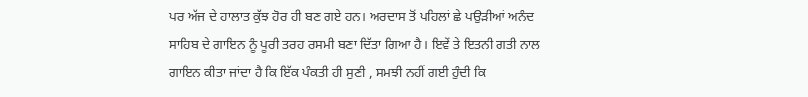ਪਰ ਅੱਜ ਦੇ ਹਾਲਾਤ ਕੁੱਝ ਹੋਰ ਹੀ ਬਣ ਗਏ ਹਨ। ਅਰਦਾਸ ਤੋਂ ਪਹਿਲਾਂ ਛੇ ਪਉੜੀਆਂ ਅਨੰਦ ਸਾਹਿਬ ਦੇ ਗਾਇਨ ਨੂੰ ਪੂਰੀ ਤਰਹ ਰਸਮੀ ਬਣਾ ਦਿੱਤਾ ਗਿਆ ਹੈ। ਇਵੇਂ ਤੇ ਇਤਨੀ ਗਤੀ ਨਾਲ ਗਾਇਨ ਕੀਤਾ ਜਾਂਦਾ ਹੈ ਕਿ ਇੱਕ ਪੰਕਤੀ ਹੀ ਸੁਣੀ , ਸਮਝੀ ਨਹੀਂ ਗਈ ਹੁੰਦੀ ਕਿ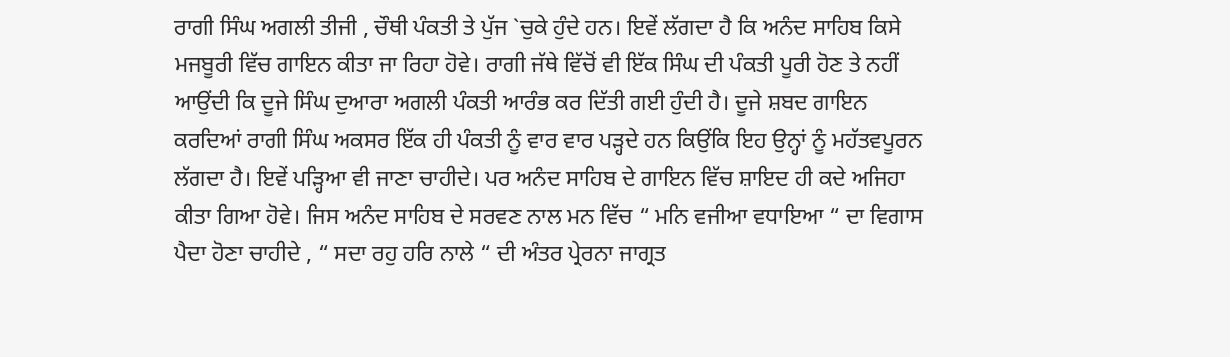ਰਾਗੀ ਸਿੰਘ ਅਗਲੀ ਤੀਜੀ , ਚੌਥੀ ਪੰਕਤੀ ਤੇ ਪੁੱਜ `ਚੁਕੇ ਹੁੰਦੇ ਹਨ। ਇਵੇਂ ਲੱਗਦਾ ਹੈ ਕਿ ਅਨੰਦ ਸਾਹਿਬ ਕਿਸੇ ਮਜਬੂਰੀ ਵਿੱਚ ਗਾਇਨ ਕੀਤਾ ਜਾ ਰਿਹਾ ਹੋਵੇ। ਰਾਗੀ ਜੱਥੇ ਵਿੱਚੋਂ ਵੀ ਇੱਕ ਸਿੰਘ ਦੀ ਪੰਕਤੀ ਪੂਰੀ ਹੋਣ ਤੇ ਨਹੀਂ ਆਉਂਦੀ ਕਿ ਦੂਜੇ ਸਿੰਘ ਦੁਆਰਾ ਅਗਲੀ ਪੰਕਤੀ ਆਰੰਭ ਕਰ ਦਿੱਤੀ ਗਈ ਹੁੰਦੀ ਹੈ। ਦੂਜੇ ਸ਼ਬਦ ਗਾਇਨ ਕਰਦਿਆਂ ਰਾਗੀ ਸਿੰਘ ਅਕਸਰ ਇੱਕ ਹੀ ਪੰਕਤੀ ਨੂੰ ਵਾਰ ਵਾਰ ਪੜ੍ਹਦੇ ਹਨ ਕਿਉਂਕਿ ਇਹ ਉਨ੍ਹਾਂ ਨੂੰ ਮਹੱਤਵਪੂਰਨ ਲੱਗਦਾ ਹੈ। ਇਵੇਂ ਪੜ੍ਹਿਆ ਵੀ ਜਾਣਾ ਚਾਹੀਦੇ। ਪਰ ਅਨੰਦ ਸਾਹਿਬ ਦੇ ਗਾਇਨ ਵਿੱਚ ਸ਼ਾਇਦ ਹੀ ਕਦੇ ਅਜਿਹਾ ਕੀਤਾ ਗਿਆ ਹੋਵੇ। ਜਿਸ ਅਨੰਦ ਸਾਹਿਬ ਦੇ ਸਰਵਣ ਨਾਲ ਮਨ ਵਿੱਚ “ ਮਨਿ ਵਜੀਆ ਵਧਾਇਆ “ ਦਾ ਵਿਗਾਸ ਪੈਦਾ ਹੋਣਾ ਚਾਹੀਦੇ , “ ਸਦਾ ਰਹੁ ਹਰਿ ਨਾਲੇ “ ਦੀ ਅੰਤਰ ਪ੍ਰੇਰਨਾ ਜਾਗ੍ਰਤ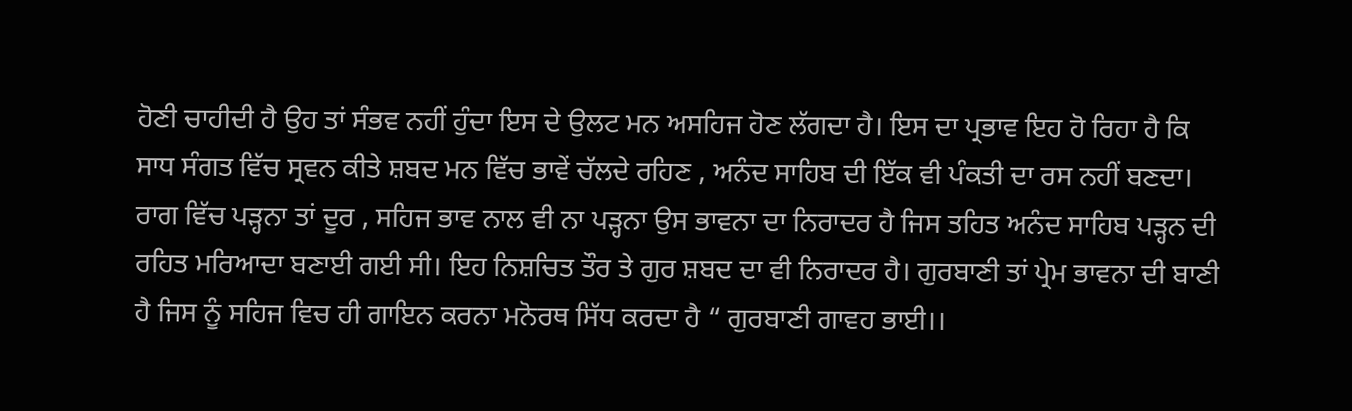ਹੋਣੀ ਚਾਹੀਦੀ ਹੈ ਉਹ ਤਾਂ ਸੰਭਵ ਨਹੀਂ ਹੁੰਦਾ ਇਸ ਦੇ ਉਲਟ ਮਨ ਅਸਹਿਜ ਹੋਣ ਲੱਗਦਾ ਹੈ। ਇਸ ਦਾ ਪ੍ਰਭਾਵ ਇਹ ਹੋ ਰਿਹਾ ਹੈ ਕਿ ਸਾਧ ਸੰਗਤ ਵਿੱਚ ਸ੍ਰਵਨ ਕੀਤੇ ਸ਼ਬਦ ਮਨ ਵਿੱਚ ਭਾਵੇਂ ਚੱਲਦੇ ਰਹਿਣ , ਅਨੰਦ ਸਾਹਿਬ ਦੀ ਇੱਕ ਵੀ ਪੰਕਤੀ ਦਾ ਰਸ ਨਹੀਂ ਬਣਦਾ। ਰਾਗ ਵਿੱਚ ਪੜ੍ਹਨਾ ਤਾਂ ਦੂਰ , ਸਹਿਜ ਭਾਵ ਨਾਲ ਵੀ ਨਾ ਪੜ੍ਹਨਾ ਉਸ ਭਾਵਨਾ ਦਾ ਨਿਰਾਦਰ ਹੈ ਜਿਸ ਤਹਿਤ ਅਨੰਦ ਸਾਹਿਬ ਪੜ੍ਹਨ ਦੀ ਰਹਿਤ ਮਰਿਆਦਾ ਬਣਾਈ ਗਈ ਸੀ। ਇਹ ਨਿਸ਼ਚਿਤ ਤੌਰ ਤੇ ਗੁਰ ਸ਼ਬਦ ਦਾ ਵੀ ਨਿਰਾਦਰ ਹੈ। ਗੁਰਬਾਣੀ ਤਾਂ ਪ੍ਰੇਮ ਭਾਵਨਾ ਦੀ ਬਾਣੀ ਹੈ ਜਿਸ ਨੂੰ ਸਹਿਜ ਵਿਚ ਹੀ ਗਾਇਨ ਕਰਨਾ ਮਨੋਰਥ ਸਿੱਧ ਕਰਦਾ ਹੈ “ ਗੁਰਬਾਣੀ ਗਾਵਹ ਭਾਈ।।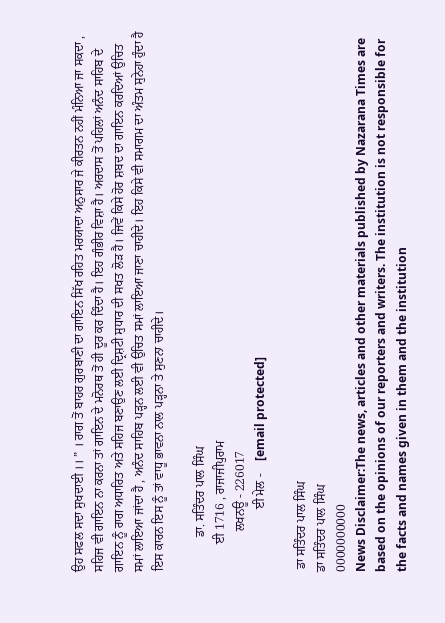ਉਹ ਸਫਲ ਸਦਾ ਸੁਖਦਾਈ ।। ” । ਰਾਗ ਤੋਂ ਬਾਹਰ ਗੁਰਬਾਣੀ ਦਾ ਗਾਇਨ ਸਿੱਖ ਰਹਿਤ ਮਰਯਾਦਾ ਅਨੁਸਾਰ ਜੇ ਕੀਰਤਨ ਨਹੀਂ ਮੰਨਿਆ ਜਾ ਸਕਦਾ , ਸਹਿਜ ਵੀ ਗਾਇਨ ਨਾ ਕਰਨਾ ਤਾਂ ਗਾਇਨ ਦੇ ਮਨੋਰਥ ਤੋਂ ਹੀ ਦੂਰ ਕਰ ਦਿੰਦਾ ਹੈ। ਇਹ ਗੰਭੀਰ ਵਿਸ਼ਾ ਹੈ। ਅਰਦਾਸ ਤੋਂ ਪਹਿਲਾਂ ਅਨੰਦ ਸਾਹਿਬ ਦੇ ਗਾਇਨ ਨੂੰ ਰਾਗ ਅਧਾਰਿਤ ਅਤੇ ਸਹਿਜ ਬਣਾਉਣ ਲਈ ਦ੍ਰਿਸ਼ਟੀ ਸੁਧਾਰ ਦੀ ਸਖਤ ਲੋੜ ਹੈ। ਜਿਵੇਂ ਕਿਸੇ ਹੋਰ ਸ਼ਬਦ ਦਾ ਗਾਇਨ ਕਰਦਿਆਂ ਉਚਿਤ ਸਮਾਂ ਲਾਇਆ ਜਾਂਦਾ ਹੈ , ਅਨੰਦ ਸਾਹਿਬ ਪੜ੍ਹਨ ਲਈ ਵੀ ਉਚਿਤ ਸਮਾਂ ਲਾਇਆ ਜਾਣਾ ਚਾਹੀਦੇ। ਇਹ ਕਿਸੇ ਵੀ ਸਮਾਗਮ ਦਾ ਅੰਤਮ ਸੁਨੇਹਾ ਹੁੰਦਾ ਹੈ ਇਸ ਕਾਰਨ ਇਸ ਨੂੰ ਤਾਂ ਵਾਧੂ ਭਾਵਨਾ ਨਾਲ ਪੜ੍ਹਨਾ ਤੇ ਸੁਣਨਾ ਚਾਹੀਦੇ।

           ਡਾ. ਸਤਿੰਦਰ ਪਾਲ ਸਿੰਘ
         ਈ 1716 , ਰਾਜਾਜੀਪੁਰਾਮ
             ਲਖਨਊ - 226017
                    ਈ ਮੇਲ -    [email protected]

 ਡਾ ਸਤਿੰਦਰ ਪਾਲ ਸਿੰਘ
ਡਾ ਸਤਿੰਦਰ ਪਾਲ ਸਿੰਘ
0000000000
News Disclaimer:The news, articles and other materials published by Nazarana Times are based on the opinions of our reporters and writers. The institution is not responsible for the facts and names given in them and the institution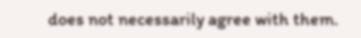does not necessarily agree with them.